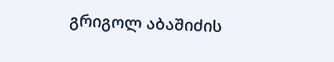გრიგოლ აბაშიძის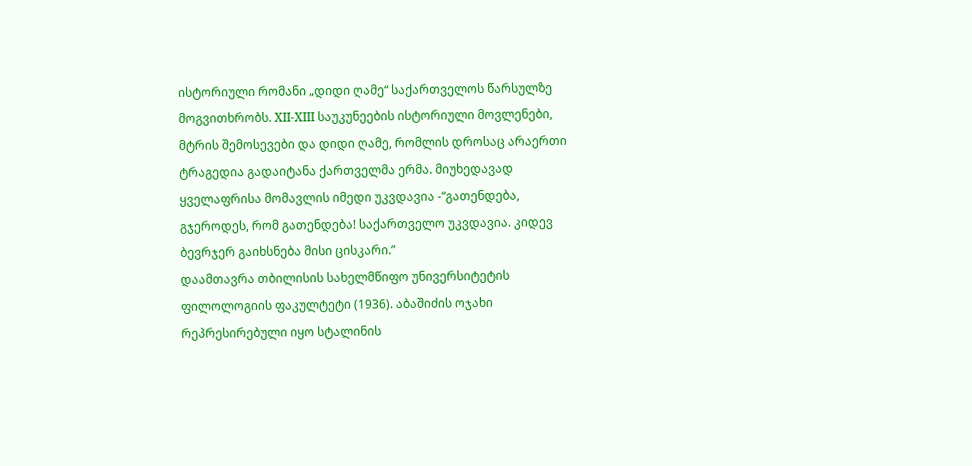ისტორიული რომანი „დიდი ღამე“ საქართველოს წარსულზე მოგვითხრობს. XII-XIII საუკუნეების ისტორიული მოვლენები, მტრის შემოსევები და დიდი ღამე, რომლის დროსაც არაერთი ტრაგედია გადაიტანა ქართველმა ერმა. მიუხედავად ყველაფრისა მომავლის იმედი უკვდავია -“გათენდება, გჯეროდეს, რომ გათენდება! საქართველო უკვდავია. კიდევ ბევრჯერ გაიხსნება მისი ცისკარი.”
დაამთავრა თბილისის სახელმწიფო უნივერსიტეტის ფილოლოგიის ფაკულტეტი (1936). აბაშიძის ოჯახი რეპრესირებული იყო სტალინის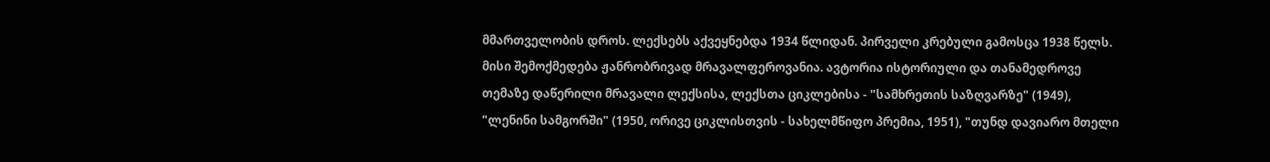მმართველობის დროს. ლექსებს აქვეყნებდა 1934 წლიდან. პირველი კრებული გამოსცა 1938 წელს. მისი შემოქმედება ჟანრობრივად მრავალფეროვანია. ავტორია ისტორიული და თანამედროვე თემაზე დაწერილი მრავალი ლექსისა, ლექსთა ციკლებისა - "სამხრეთის საზღვარზე" (1949), "ლენინი სამგორში" (1950, ორივე ციკლისთვის - სახელმწიფო პრემია, 1951), "თუნდ დავიარო მთელი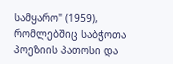სამყარო" (1959), რომლებშიც საბჭოთა პოეზიის პათოსი და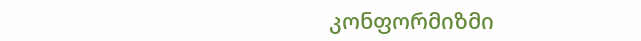კონფორმიზმი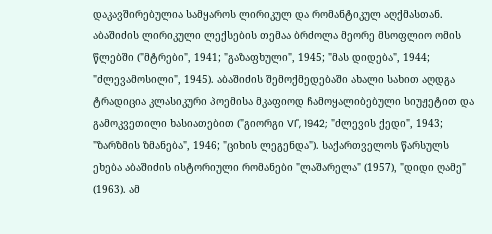დაკავშირებულია სამყაროს ლირიკულ და რომანტიკულ აღქმასთან. აბაშიძის ლირიკული ლექსების თემაა ბრძოლა მეორე მსოფლიო ომის წლებში ("მტრები", 1941; "გაზაფხული", 1945; "მას დიდება", 1944; "ძლევამოსილი", 1945). აბაშიძის შემოქმედებაში ახალი სახით აღდგა ტრადიცია კლასიკური პოემისა მკაფიოდ ჩამოყალიბებული სიუჟეტით და გამოკვეთილი ხასიათებით ("გიორგი VI", 1942; "ძლევის ქედი", 1943; "ზარზმის ზმანება", 1946; "ციხის ლეგენდა"). საქართველოს წარსულს ეხება აბაშიძის ისტორიული რომანები "ლაშარელა" (1957), "დიდი ღამე" (1963). ამ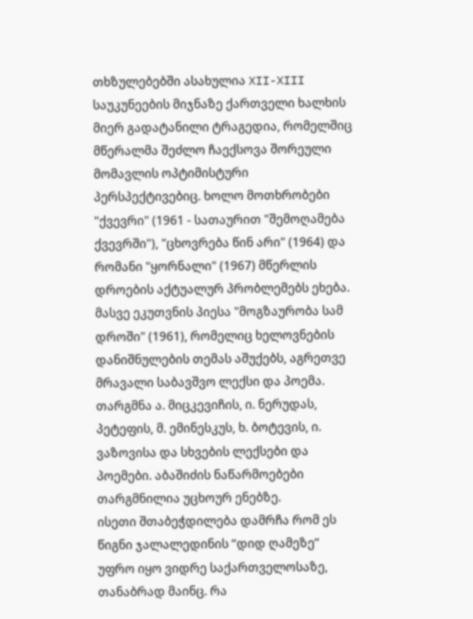თხზულებებში ასახულია XII-XIII საუკუნეების მიჯნაზე ქართველი ხალხის მიერ გადატანილი ტრაგედია, რომელშიც მწერალმა შეძლო ჩაექსოვა შორეული მომავლის ოპტიმისტური პერსპექტივებიც. ხოლო მოთხრობები "ქვევრი" (1961 - სათაურით "შემოღამება ქვევრში"), "ცხოვრება წინ არი" (1964) და რომანი "ყორნალი" (1967) მწერლის დროების აქტუალურ პრობლემებს ეხება. მასვე ეკუთვნის პიესა "მოგზაურობა სამ დროში" (1961), რომელიც ხელოვნების დანიშნულების თემას აშუქებს, აგრეთვე მრავალი საბავშვო ლექსი და პოემა. თარგმნა ა. მიცკევიჩის, ი. ნერუდას, პეტეფის, მ. ემინესკუს, ხ. ბოტევის, ი. ვაზოვისა და სხვების ლექსები და პოემები. აბაშიძის ნაწარმოებები თარგმნილია უცხოურ ენებზე.
ისეთი შთაბეჭდილება დამრჩა რომ ეს წიგნი ჯალალედინის “დიდ ღამეზე” უფრო იყო ვიდრე საქართველოსაზე, თანაბრად მაინც. რა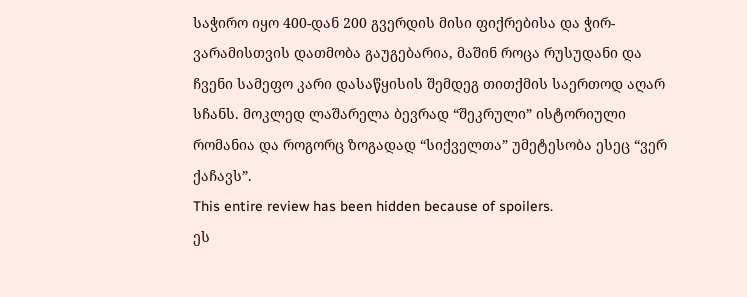საჭირო იყო 400-დან 200 გვერდის მისი ფიქრებისა და ჭირ-ვარამისთვის დათმობა გაუგებარია, მაშინ როცა რუსუდანი და ჩვენი სამეფო კარი დასაწყისის შემდეგ თითქმის საერთოდ აღარ სჩანს. მოკლედ ლაშარელა ბევრად “შეკრული” ისტორიული რომანია და როგორც ზოგადად “სიქველთა” უმეტესობა ესეც “ვერ ქაჩავს”.
This entire review has been hidden because of spoilers.
ეს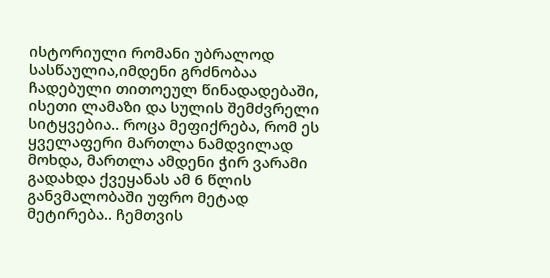ისტორიული რომანი უბრალოდ სასწაულია,იმდენი გრძნობაა ჩადებული თითოეულ წინადადებაში, ისეთი ლამაზი და სულის შემძვრელი სიტყვებია.. როცა მეფიქრება, რომ ეს ყველაფერი მართლა ნამდვილად მოხდა, მართლა ამდენი ჭირ ვარამი გადახდა ქვეყანას ამ 6 წლის განვმალობაში უფრო მეტად მეტირება.. ჩემთვის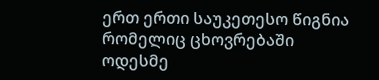ერთ ერთი საუკეთესო წიგნია რომელიც ცხოვრებაში ოდესმე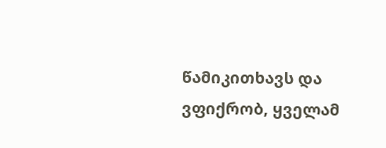წამიკითხავს და ვფიქრობ, ყველამ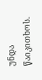უნდა წაიკითხოს.